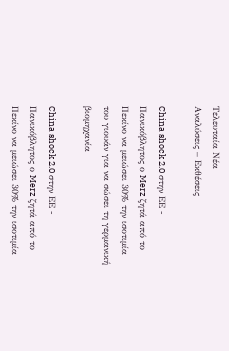Τελευταία Νέα
Αναλύσεις – Εκθέσεις

China shock 2.0 στην ΕΕ - Πανικόβλητος ο Merz ζητά από το Πεκίνο να μειώσει 30% την ισοτιμία του γιουάν για να σώσει τη γερμανική βιομηχανία

China shock 2.0 στην ΕΕ - Πανικόβλητος ο Merz ζητά από το Πεκίνο να μειώσει 30% την ισοτιμία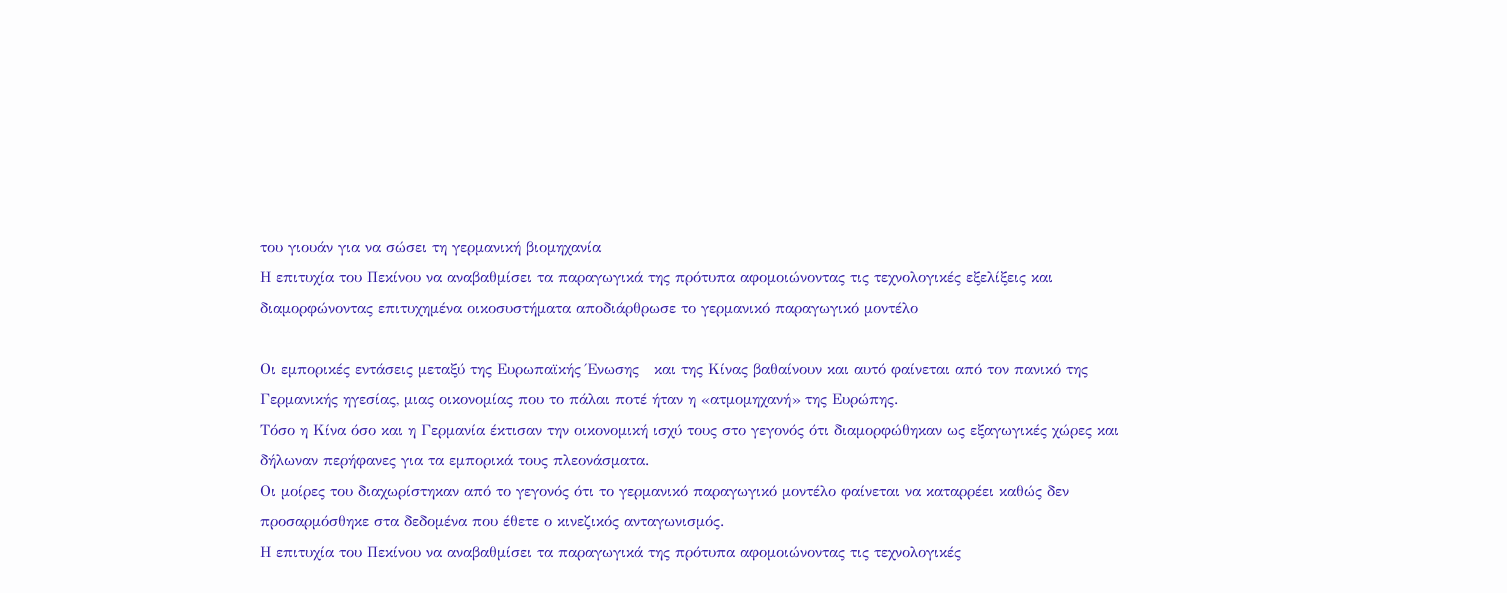του γιουάν για να σώσει τη γερμανική βιομηχανία
Η επιτυχία του Πεκίνου να αναβαθμίσει τα παραγωγικά της πρότυπα αφομοιώνοντας τις τεχνολογικές εξελίξεις και διαμορφώνοντας επιτυχημένα οικοσυστήματα αποδιάρθρωσε το γερμανικό παραγωγικό μοντέλο

Οι εμπορικές εντάσεις μεταξύ της Ευρωπαϊκής Ένωσης   και της Κίνας βαθαίνουν και αυτό φαίνεται από τον πανικό της Γερμανικής ηγεσίας, μιας οικονομίας που το πάλαι ποτέ ήταν η «ατμομηχανή» της Ευρώπης.
Τόσο η Κίνα όσο και η Γερμανία έκτισαν την οικονομική ισχύ τους στο γεγονός ότι διαμορφώθηκαν ως εξαγωγικές χώρες και δήλωναν περήφανες για τα εμπορικά τους πλεονάσματα.
Οι μοίρες του διαχωρίστηκαν από το γεγονός ότι το γερμανικό παραγωγικό μοντέλο φαίνεται να καταρρέει καθώς δεν προσαρμόσθηκε στα δεδομένα που έθετε ο κινεζικός ανταγωνισμός.
Η επιτυχία του Πεκίνου να αναβαθμίσει τα παραγωγικά της πρότυπα αφομοιώνοντας τις τεχνολογικές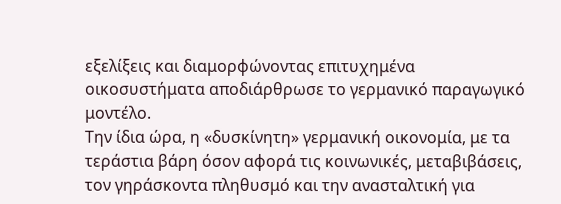εξελίξεις και διαμορφώνοντας επιτυχημένα οικοσυστήματα αποδιάρθρωσε το γερμανικό παραγωγικό μοντέλο.
Την ίδια ώρα, η «δυσκίνητη» γερμανική οικονομία, με τα τεράστια βάρη όσον αφορά τις κοινωνικές, μεταβιβάσεις, τον γηράσκοντα πληθυσμό και την ανασταλτική για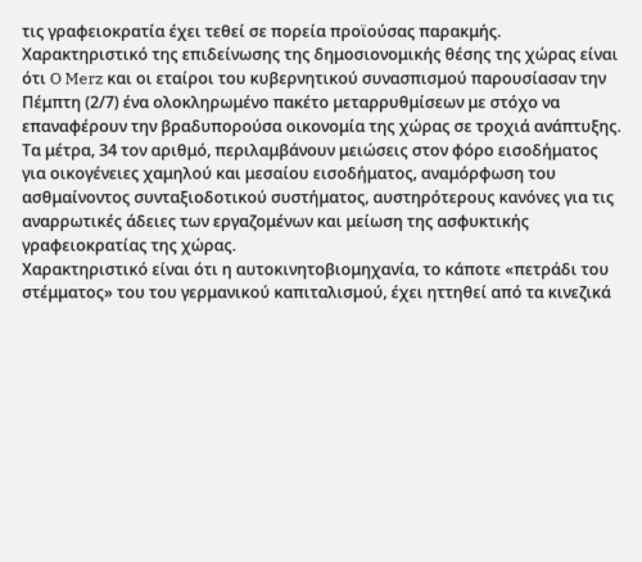τις γραφειοκρατία έχει τεθεί σε πορεία προϊούσας παρακμής.
Χαρακτηριστικό της επιδείνωσης της δημοσιονομικής θέσης της χώρας είναι ότι O Merz και οι εταίροι του κυβερνητικού συνασπισμού παρουσίασαν την Πέμπτη (2/7) ένα ολοκληρωμένο πακέτο μεταρρυθμίσεων με στόχο να επαναφέρουν την βραδυπορούσα οικονομία της χώρας σε τροχιά ανάπτυξης.
Τα μέτρα, 34 τον αριθμό, περιλαμβάνουν μειώσεις στον φόρο εισοδήματος για οικογένειες χαμηλού και μεσαίου εισοδήματος, αναμόρφωση του ασθμαίνοντος συνταξιοδοτικού συστήματος, αυστηρότερους κανόνες για τις αναρρωτικές άδειες των εργαζομένων και μείωση της ασφυκτικής γραφειοκρατίας της χώρας.
Χαρακτηριστικό είναι ότι η αυτοκινητοβιομηχανία, το κάποτε «πετράδι του στέμματος» του του γερμανικού καπιταλισμού, έχει ηττηθεί από τα κινεζικά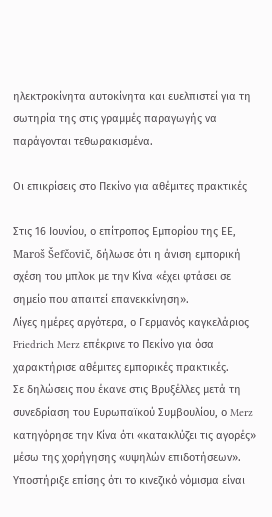ηλεκτροκίνητα αυτοκίνητα και ευελπιστεί για τη σωτηρία της στις γραμμές παραγωγής να παράγονται τεθωρακισμένα.

Οι επικρίσεις στο Πεκίνο για αθέμιτες πρακτικές

Στις 16 Ιουνίου, ο επίτροπος Εμπορίου της ΕΕ, Maroš Šefčovič, δήλωσε ότι η άνιση εμπορική σχέση του μπλοκ με την Κίνα «έχει φτάσει σε σημείο που απαιτεί επανεκκίνηση».
Λίγες ημέρες αργότερα, ο Γερμανός καγκελάριος Friedrich Merz επέκρινε το Πεκίνο για όσα χαρακτήρισε αθέμιτες εμπορικές πρακτικές.
Σε δηλώσεις που έκανε στις Βρυξέλλες μετά τη συνεδρίαση του Ευρωπαϊκού Συμβουλίου, ο Merz κατηγόρησε την Κίνα ότι «κατακλύζει τις αγορές» μέσω της χορήγησης «υψηλών επιδοτήσεων».
Υποστήριξε επίσης ότι το κινεζικό νόμισμα είναι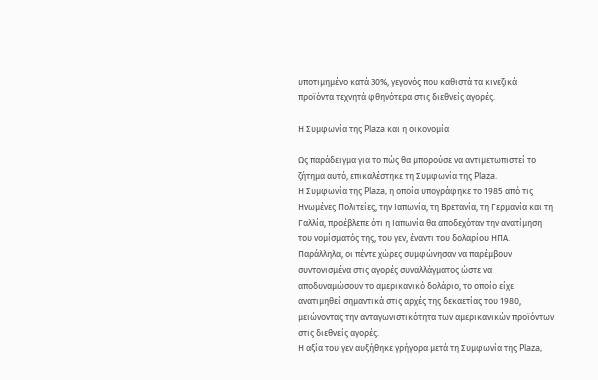υποτιμημένο κατά 30%, γεγονός που καθιστά τα κινεζικά προϊόντα τεχνητά φθηνότερα στις διεθνείς αγορές.

Η Συμφωνία της Plaza και η οικονομία

Ως παράδειγμα για το πώς θα μπορούσε να αντιμετωπιστεί το ζήτημα αυτό, επικαλέστηκε τη Συμφωνία της Plaza.
Η Συμφωνία της Plaza, η οποία υπογράφηκε το 1985 από τις Ηνωμένες Πολιτείες, την Ιαπωνία, τη Βρετανία, τη Γερμανία και τη Γαλλία, προέβλεπε ότι η Ιαπωνία θα αποδεχόταν την ανατίμηση του νομίσματός της, του γεν, έναντι του δολαρίου ΗΠΑ.
Παράλληλα, οι πέντε χώρες συμφώνησαν να παρέμβουν συντονισμένα στις αγορές συναλλάγματος ώστε να αποδυναμώσουν το αμερικανικό δολάριο, το οποίο είχε ανατιμηθεί σημαντικά στις αρχές της δεκαετίας του 1980, μειώνοντας την ανταγωνιστικότητα των αμερικανικών προϊόντων στις διεθνείς αγορές.
Η αξία του γεν αυξήθηκε γρήγορα μετά τη Συμφωνία της Plaza,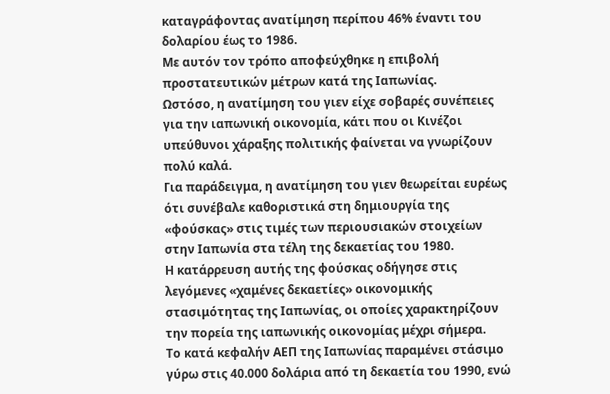καταγράφοντας ανατίμηση περίπου 46% έναντι του δολαρίου έως το 1986.
Με αυτόν τον τρόπο αποφεύχθηκε η επιβολή προστατευτικών μέτρων κατά της Ιαπωνίας.
Ωστόσο, η ανατίμηση του γιεν είχε σοβαρές συνέπειες για την ιαπωνική οικονομία, κάτι που οι Κινέζοι υπεύθυνοι χάραξης πολιτικής φαίνεται να γνωρίζουν πολύ καλά.
Για παράδειγμα, η ανατίμηση του γιεν θεωρείται ευρέως ότι συνέβαλε καθοριστικά στη δημιουργία της «φούσκας» στις τιμές των περιουσιακών στοιχείων στην Ιαπωνία στα τέλη της δεκαετίας του 1980.
Η κατάρρευση αυτής της φούσκας οδήγησε στις λεγόμενες «χαμένες δεκαετίες» οικονομικής στασιμότητας της Ιαπωνίας, οι οποίες χαρακτηρίζουν την πορεία της ιαπωνικής οικονομίας μέχρι σήμερα.
Το κατά κεφαλήν ΑΕΠ της Ιαπωνίας παραμένει στάσιμο γύρω στις 40.000 δολάρια από τη δεκαετία του 1990, ενώ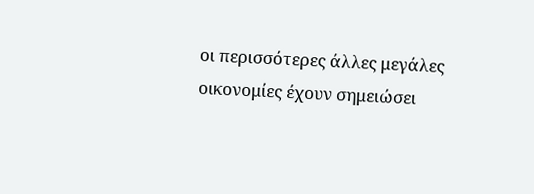οι περισσότερες άλλες μεγάλες οικονομίες έχουν σημειώσει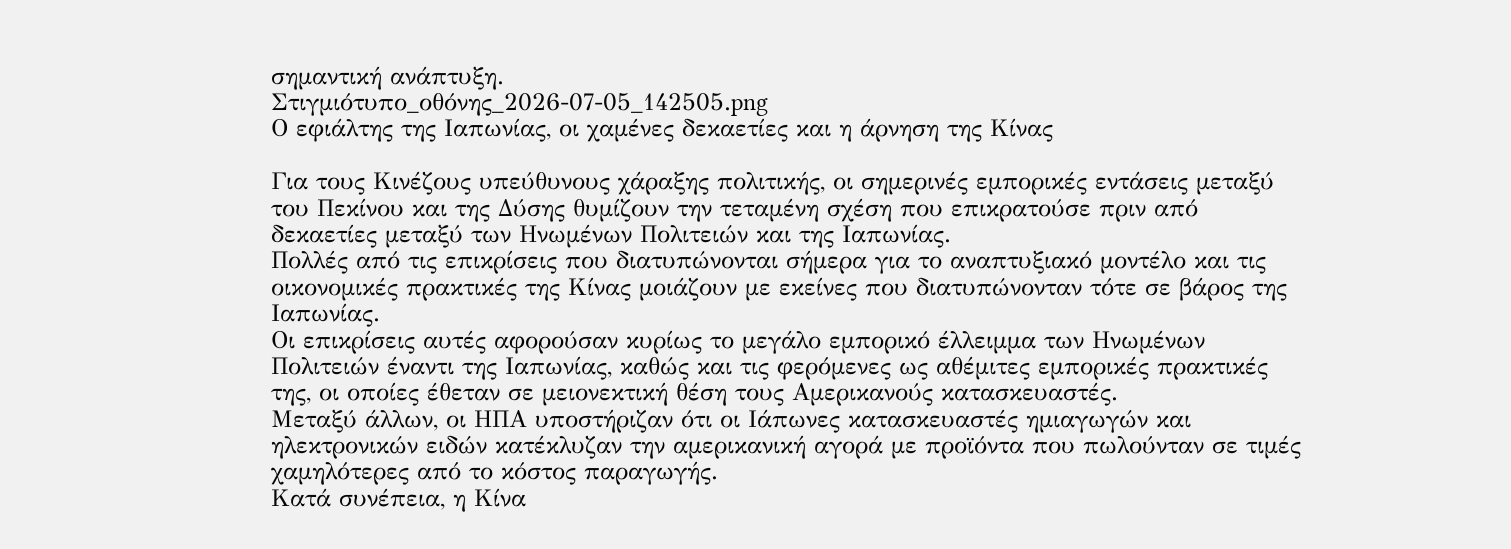σημαντική ανάπτυξη.
Στιγμιότυπο_οθόνης_2026-07-05_142505.png
Ο εφιάλτης της Ιαπωνίας, οι χαμένες δεκαετίες και η άρνηση της Κίνας

Για τους Κινέζους υπεύθυνους χάραξης πολιτικής, οι σημερινές εμπορικές εντάσεις μεταξύ του Πεκίνου και της Δύσης θυμίζουν την τεταμένη σχέση που επικρατούσε πριν από δεκαετίες μεταξύ των Ηνωμένων Πολιτειών και της Ιαπωνίας.
Πολλές από τις επικρίσεις που διατυπώνονται σήμερα για το αναπτυξιακό μοντέλο και τις οικονομικές πρακτικές της Κίνας μοιάζουν με εκείνες που διατυπώνονταν τότε σε βάρος της Ιαπωνίας.
Οι επικρίσεις αυτές αφορούσαν κυρίως το μεγάλο εμπορικό έλλειμμα των Ηνωμένων Πολιτειών έναντι της Ιαπωνίας, καθώς και τις φερόμενες ως αθέμιτες εμπορικές πρακτικές της, οι οποίες έθεταν σε μειονεκτική θέση τους Αμερικανούς κατασκευαστές.
Μεταξύ άλλων, οι ΗΠΑ υποστήριζαν ότι οι Ιάπωνες κατασκευαστές ημιαγωγών και ηλεκτρονικών ειδών κατέκλυζαν την αμερικανική αγορά με προϊόντα που πωλούνταν σε τιμές χαμηλότερες από το κόστος παραγωγής.
Κατά συνέπεια, η Κίνα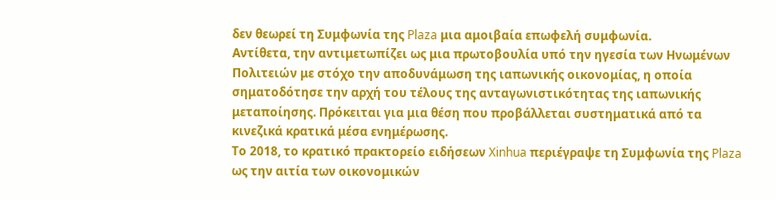δεν θεωρεί τη Συμφωνία της Plaza μια αμοιβαία επωφελή συμφωνία.
Αντίθετα, την αντιμετωπίζει ως μια πρωτοβουλία υπό την ηγεσία των Ηνωμένων Πολιτειών με στόχο την αποδυνάμωση της ιαπωνικής οικονομίας, η οποία σηματοδότησε την αρχή του τέλους της ανταγωνιστικότητας της ιαπωνικής μεταποίησης. Πρόκειται για μια θέση που προβάλλεται συστηματικά από τα κινεζικά κρατικά μέσα ενημέρωσης.
Το 2018, το κρατικό πρακτορείο ειδήσεων Xinhua περιέγραψε τη Συμφωνία της Plaza ως την αιτία των οικονομικών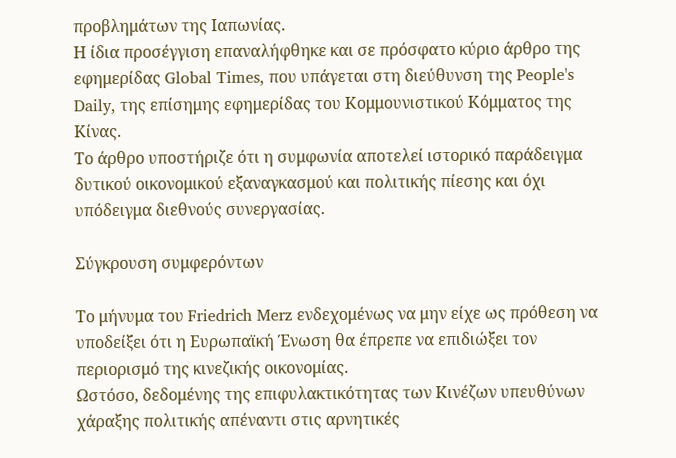προβλημάτων της Ιαπωνίας.
Η ίδια προσέγγιση επαναλήφθηκε και σε πρόσφατο κύριο άρθρο της εφημερίδας Global Times, που υπάγεται στη διεύθυνση της People's Daily, της επίσημης εφημερίδας του Κομμουνιστικού Κόμματος της Κίνας.
Το άρθρο υποστήριζε ότι η συμφωνία αποτελεί ιστορικό παράδειγμα δυτικού οικονομικού εξαναγκασμού και πολιτικής πίεσης και όχι υπόδειγμα διεθνούς συνεργασίας.

Σύγκρουση συμφερόντων

Το μήνυμα του Friedrich Merz ενδεχομένως να μην είχε ως πρόθεση να υποδείξει ότι η Ευρωπαϊκή Ένωση θα έπρεπε να επιδιώξει τον περιορισμό της κινεζικής οικονομίας.
Ωστόσο, δεδομένης της επιφυλακτικότητας των Κινέζων υπευθύνων χάραξης πολιτικής απέναντι στις αρνητικές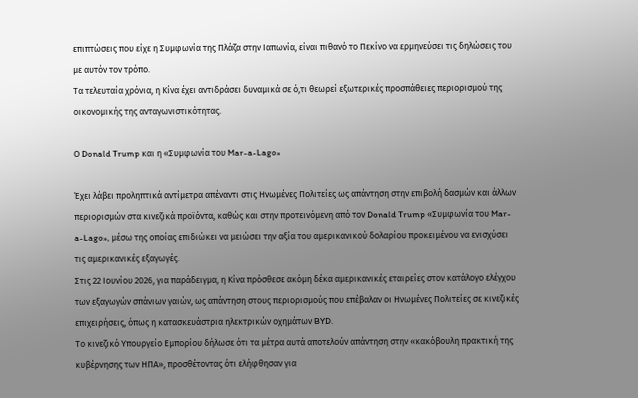επιπτώσεις που είχε η Συμφωνία της Πλάζα στην Ιαπωνία, είναι πιθανό το Πεκίνο να ερμηνεύσει τις δηλώσεις του με αυτόν τον τρόπο.
Τα τελευταία χρόνια, η Κίνα έχει αντιδράσει δυναμικά σε ό,τι θεωρεί εξωτερικές προσπάθειες περιορισμού της οικονομικής της ανταγωνιστικότητας.

Ο Donald Trump και η «Συμφωνία του Mar-a-Lago»

Έχει λάβει προληπτικά αντίμετρα απέναντι στις Ηνωμένες Πολιτείες ως απάντηση στην επιβολή δασμών και άλλων περιορισμών στα κινεζικά προϊόντα, καθώς και στην προτεινόμενη από τον Donald Trump «Συμφωνία του Mar-a-Lago», μέσω της οποίας επιδιώκει να μειώσει την αξία του αμερικανικού δολαρίου προκειμένου να ενισχύσει τις αμερικανικές εξαγωγές.
Στις 22 Ιουνίου 2026, για παράδειγμα, η Κίνα πρόσθεσε ακόμη δέκα αμερικανικές εταιρείες στον κατάλογο ελέγχου των εξαγωγών σπάνιων γαιών, ως απάντηση στους περιορισμούς που επέβαλαν οι Ηνωμένες Πολιτείες σε κινεζικές επιχειρήσεις, όπως η κατασκευάστρια ηλεκτρικών οχημάτων BYD.
Το κινεζικό Υπουργείο Εμπορίου δήλωσε ότι τα μέτρα αυτά αποτελούν απάντηση στην «κακόβουλη πρακτική της κυβέρνησης των ΗΠΑ», προσθέτοντας ότι ελήφθησαν για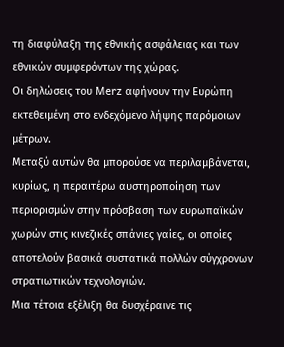τη διαφύλαξη της εθνικής ασφάλειας και των εθνικών συμφερόντων της χώρας.
Οι δηλώσεις του Merz αφήνουν την Ευρώπη εκτεθειμένη στο ενδεχόμενο λήψης παρόμοιων μέτρων.
Μεταξύ αυτών θα μπορούσε να περιλαμβάνεται, κυρίως, η περαιτέρω αυστηροποίηση των περιορισμών στην πρόσβαση των ευρωπαϊκών χωρών στις κινεζικές σπάνιες γαίες, οι οποίες αποτελούν βασικά συστατικά πολλών σύγχρονων στρατιωτικών τεχνολογιών.
Μια τέτοια εξέλιξη θα δυσχέραινε τις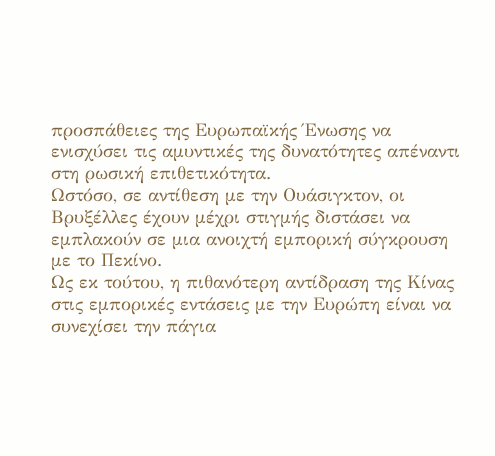προσπάθειες της Ευρωπαϊκής Ένωσης να ενισχύσει τις αμυντικές της δυνατότητες απέναντι στη ρωσική επιθετικότητα.
Ωστόσο, σε αντίθεση με την Ουάσιγκτον, οι Βρυξέλλες έχουν μέχρι στιγμής διστάσει να εμπλακούν σε μια ανοιχτή εμπορική σύγκρουση με το Πεκίνο.
Ως εκ τούτου, η πιθανότερη αντίδραση της Κίνας στις εμπορικές εντάσεις με την Ευρώπη είναι να συνεχίσει την πάγια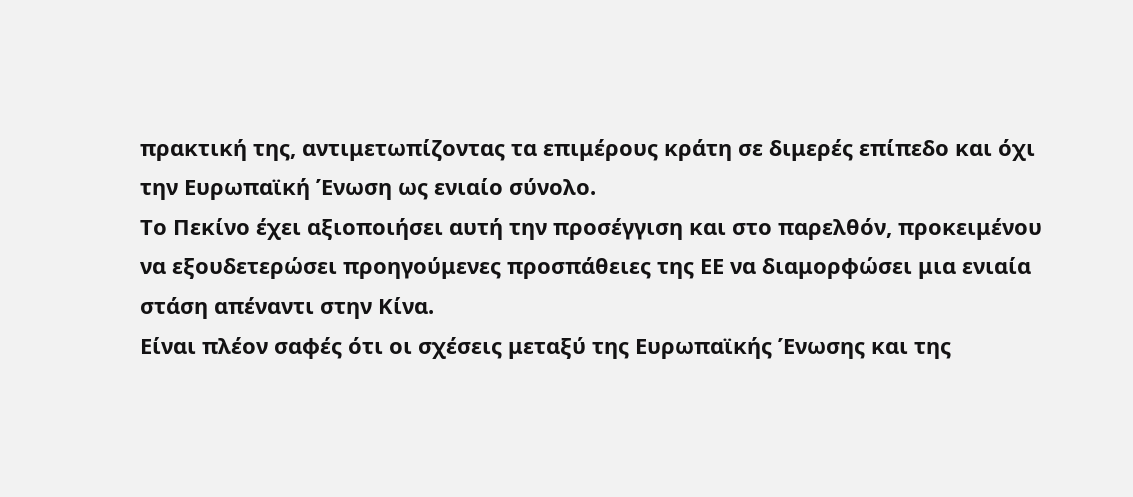πρακτική της, αντιμετωπίζοντας τα επιμέρους κράτη σε διμερές επίπεδο και όχι την Ευρωπαϊκή Ένωση ως ενιαίο σύνολο.
Το Πεκίνο έχει αξιοποιήσει αυτή την προσέγγιση και στο παρελθόν, προκειμένου να εξουδετερώσει προηγούμενες προσπάθειες της ΕΕ να διαμορφώσει μια ενιαία στάση απέναντι στην Κίνα.
Είναι πλέον σαφές ότι οι σχέσεις μεταξύ της Ευρωπαϊκής Ένωσης και της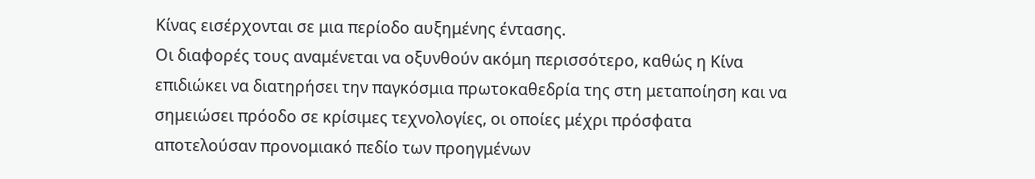Κίνας εισέρχονται σε μια περίοδο αυξημένης έντασης.
Οι διαφορές τους αναμένεται να οξυνθούν ακόμη περισσότερο, καθώς η Κίνα επιδιώκει να διατηρήσει την παγκόσμια πρωτοκαθεδρία της στη μεταποίηση και να σημειώσει πρόοδο σε κρίσιμες τεχνολογίες, οι οποίες μέχρι πρόσφατα αποτελούσαν προνομιακό πεδίο των προηγμένων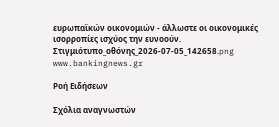ευρωπαϊκών οικονομιών - άλλωστε οι οικονομικές ισορροπίες ισχύος την ευνοούν.
Στιγμιότυπο_οθόνης_2026-07-05_142658.png
www.bankingnews.gr

Ρoή Ειδήσεων

Σχόλια αναγνωστών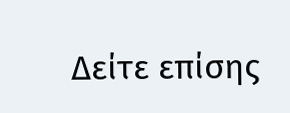Δείτε επίσης